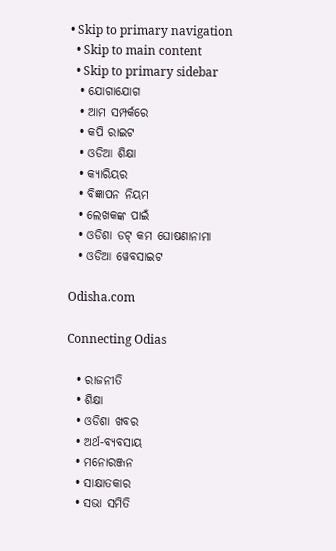• Skip to primary navigation
  • Skip to main content
  • Skip to primary sidebar
  • ଯୋଗାଯୋଗ
  • ଆମ ସମ୍ପର୍କରେ
  • କପି ରାଇଟ
  • ଓଡିଆ ଶିକ୍ଷା
  • କ୍ୟାରିୟର
  • ବିଜ୍ଞାପନ ନିୟମ
  • ଲେଖକଙ୍କ ପାଇଁ
  • ଓଡିଶା ଡଟ୍ କମ ଘୋଷଣାନାମା
  • ଓଡିଆ ୱେବସାଇଟ

Odisha.com

Connecting Odias

  • ରାଜନୀତି
  • ଶିକ୍ଷା
  • ଓଡିଶା ଖବର
  • ଅର୍ଥ-ବ୍ୟବସାୟ
  • ମନୋରଞ୍ଜନ
  • ସାକ୍ଷାତକାର
  • ସଭା ସମିତି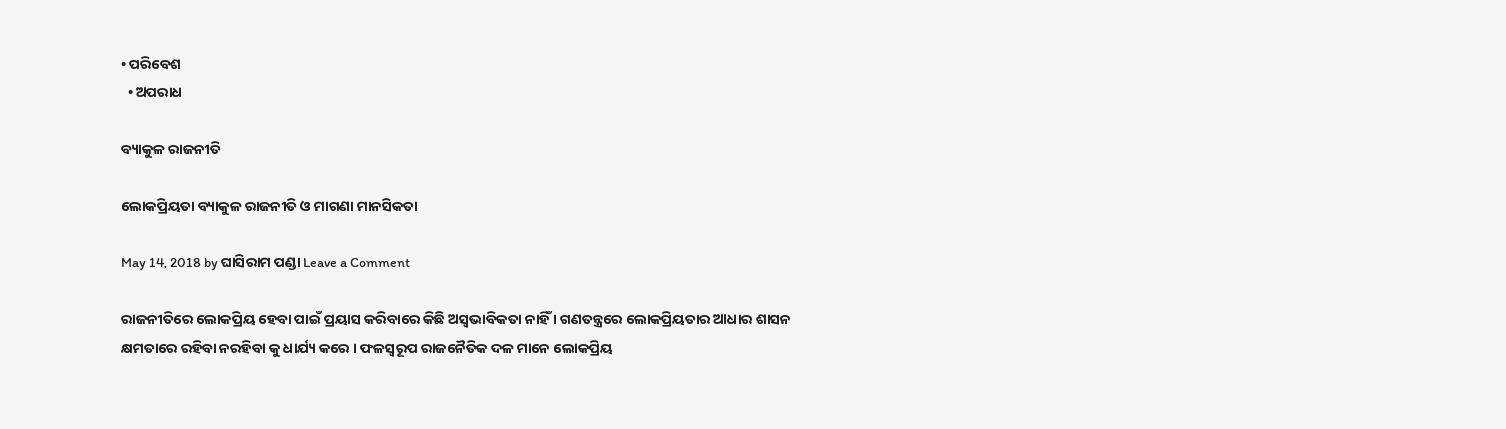• ପରିବେଶ
  • ଅପରାଧ

ବ୍ୟାକୁଳ ରାଜନୀତି

ଲୋକପ୍ରିୟତା ବ୍ୟାକୁଳ ରାଜନୀତି ଓ ମାଗଣା ମାନସିକତା

May 14, 2018 by ଘାସିରାମ ପଣ୍ଡା Leave a Comment

ରାଜନୀତିରେ ଲୋକପ୍ରିୟ ହେବା ପାଇଁ ପ୍ରୟାସ କରିବାରେ କିଛି ଅସ୍ୱଭାବିକତା ନାହିଁ । ଗଣତନ୍ତ୍ରରେ ଲୋକପ୍ରିୟତାର ଆଧାର ଶାସନ କ୍ଷମତାରେ ରହିବା ନରହିବା କୁ ଧାର୍ଯ୍ୟ କରେ । ଫଳସ୍ୱରୂପ ରାଜନୈତିକ ଦଳ ମାନେ ଲୋକପ୍ରିୟ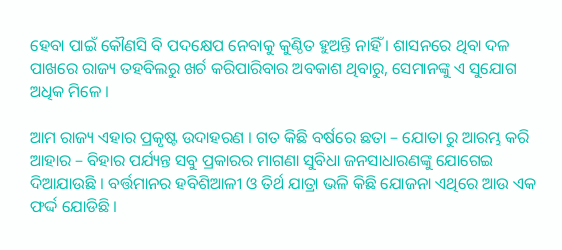ହେବା ପାଇଁ କୌଣସି ବି ପଦକ୍ଷେପ ନେବାକୁ କୁଣ୍ଠିତ ହୁଅନ୍ତି ନାହିଁ । ଶାସନରେ ଥିବା ଦଳ ପାଖରେ ରାଜ୍ୟ ତହବିଲରୁ ଖର୍ଚ କରିପାରିବାର ଅବକାଶ ଥିବାରୁ, ସେମାନଙ୍କୁ ଏ ସୁଯୋଗ ଅଧିକ ମିଳେ ।

ଆମ ରାଜ୍ୟ ଏହାର ପ୍ରକୃଷ୍ଟ ଉଦାହରଣ । ଗତ କିଛି ବର୍ଷରେ ଛତା – ଯୋତା ରୁ ଆରମ୍ଭ କରି ଆହାର – ବିହାର ପର୍ଯ୍ୟନ୍ତ ସବୁ ପ୍ରକାରର ମାଗଣା ସୁବିଧା ଜନସାଧାରଣଙ୍କୁ ଯୋଗେଇ ଦିଆଯାଉଛି । ବର୍ତ୍ତମାନର ହବିଶିଆଳୀ ଓ ତିର୍ଥ ଯାତ୍ରା ଭଳି କିଛି ଯୋଜନା ଏଥିରେ ଆଉ ଏକ ଫର୍ଦ୍ଦ ଯୋଡିଛି ।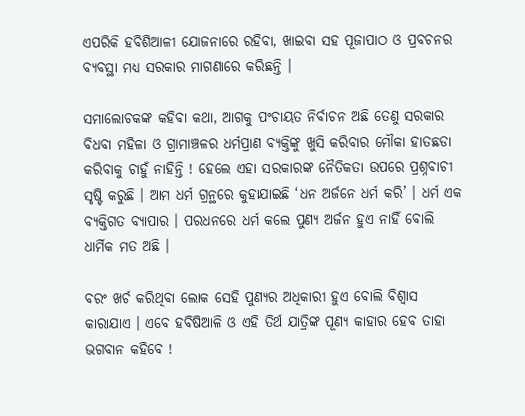ଏପରିକି ହବିଶିଆଳୀ ଯୋଜନାରେ ରହିବା, ଖାଇବା ସହ ପୂଜାପାଠ ଓ ପ୍ରବଚନର ବ୍ୟବସ୍ଥା ମଧ୍ୟ ସରକାର ମାଗଣାରେ କରିଛନ୍ତି ।

ସମାଲୋଚକଙ୍କ କହିବା କଥା, ଆଗକୁ ପଂଚାୟତ ନିର୍ବାଚନ ଅଛି ତେଣୁ ସରକାର ବିଧବା ମହିଳା ଓ ଗ୍ରାମାଞ୍ଚଳର ଧର୍ମପ୍ରାଣ ବ୍ୟକ୍ତିଙ୍କୁ ଖୁସି କରିବାର ମୌକା ହାତଛଡା କରିବାକୁ ଚାହୁଁ ନାହିନ୍ତି ! ହେଲେ ଏହା ସରକାରଙ୍କ ନୈତିକତା ଉପରେ ପ୍ରଶ୍ନବାଚୀ ସୃଷ୍ଟି କରୁଛି । ଆମ ଧର୍ମ ଗ୍ରନ୍ଥରେ କୁହାଯାଇଛି ‘ଧନ ଅର୍ଜନେ ଧର୍ମ କରି’ । ଧର୍ମ ଏକ ବ୍ୟକ୍ତିଗତ ବ୍ୟାପାର । ପରଧନରେ ଧର୍ମ କଲେ ପୁଣ୍ୟ ଅର୍ଜନ ହୁଏ ନାହିଁ ବୋଲି ଧାର୍ମିକ ମତ ଅଛି ।

ବରଂ ଖର୍ଚ କରିଥିବା ଲୋକ ସେହି ପୁଣ୍ୟର ଅଧିକାରୀ ହୁଏ ବୋଲି ବିଶ୍ୱାସ କାରାଯାଏ । ଏବେ ହବିଷିଆଳି ଓ ଏହି ତିର୍ଥ ଯାତ୍ରିଙ୍କ ପୂଣ୍ୟ କାହାର ହେବ ତାହା ଭଗବାନ କହିବେ !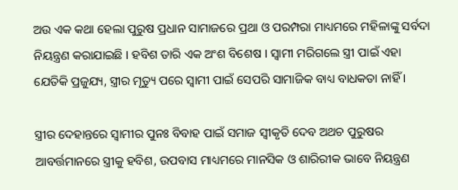ଅଉ ଏକ କଥା ହେଲା ପୁରୁଷ ପ୍ରଧାନ ସାମାଜରେ ପ୍ରଥା ଓ ପରମ୍ପରା ମାଧ୍ୟମରେ ମହିଳାଙ୍କୁ ସର୍ବଦା ନିୟନ୍ତ୍ରଣ କରାଯାଇଛି । ହବିଶ ତାରି ଏକ ଅଂଶ ବିଶେଷ । ସ୍ୱାମୀ ମରିଗଲେ ସ୍ତ୍ରୀ ପାଇଁ ଏହା ଯେତିକି ପ୍ରଜୁଯ୍ୟ, ସ୍ତ୍ରୀର ମୃତ୍ୟୁ ପରେ ସ୍ୱାମୀ ପାଇଁ ସେପରି ସାମାଜିକ ବାଧ୍ୟ ବାଧକତା ନାହିଁ ।

ସ୍ତ୍ରୀର ଦେହାନ୍ତରେ ସ୍ୱାମୀର ପୁନଃ ବିବାହ ପାଇଁ ସମାଜ ସ୍ୱୀକୃତି ଦେବ ଅଥଚ ପୁରୁଷର ଆବର୍ତ୍ତମାନରେ ସ୍ତ୍ରୀକୁ ହବିଶ, ଉପବାସ ମାଧ୍ୟମରେ ମାନସିକ ଓ ଶାରିରୀକ ଭାବେ ନିୟନ୍ତ୍ରଣ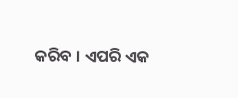କରିବ । ଏପରି ଏକ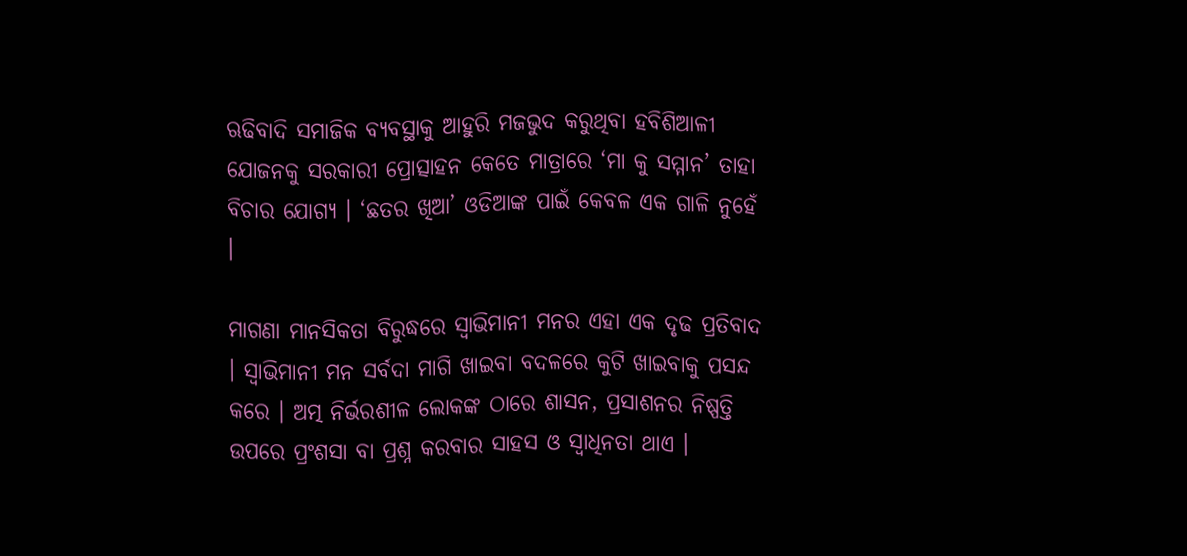ଋଢିବାଦି ସମାଜିକ ବ୍ୟବସ୍ଥାକୁ ଆହୁରି ମଜଭୁଦ କରୁଥିବା ହବିଶିଆଳୀ ଯୋଜନକୁ ସରକାରୀ ପ୍ରୋତ୍ସାହନ କେତେ ମାତ୍ରାରେ ‘ମା କୁ ସମ୍ମାନ’ ତାହା ବିଚାର ଯୋଗ୍ୟ । ‘ଛତର ଖିଆ’ ଓଡିଆଙ୍କ ପାଇଁ କେବଳ ଏକ ଗାଳି ନୁହେଁ ।

ମାଗଣା ମାନସିକତା ବିରୁଦ୍ଧରେ ସ୍ୱାଭିମାନୀ ମନର ଏହା ଏକ ଦୃଢ ପ୍ରତିବାଦ । ସ୍ୱାଭିମାନୀ ମନ ସର୍ବଦା ମାଗି ଖାଇବା ବଦଳରେ କୁଟି ଖାଇବାକୁ ପସନ୍ଦ କରେ । ଅତ୍ମ ନିର୍ଭରଶୀଳ ଲୋକଙ୍କ ଠାରେ ଶାସନ, ପ୍ରସାଶନର ନିଷ୍ପତ୍ତି ଉପରେ ପ୍ରଂଶସା ବା ପ୍ରଶ୍ନ କରବାର ସାହସ ଓ ସ୍ୱାଧିନତା ଥାଏ ।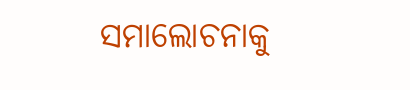ସମାଲୋଚନାକୁ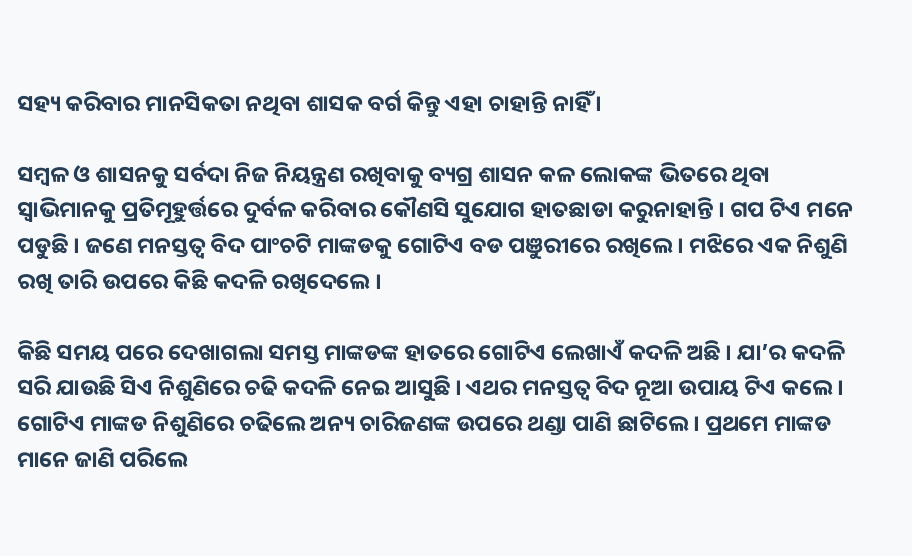ସହ୍ୟ କରିବାର ମାନସିକତା ନଥିବା ଶାସକ ବର୍ଗ କିନ୍ତୁ ଏହା ଚାହାନ୍ତି ନାହିଁ ।

ସମ୍ବଳ ଓ ଶାସନକୁ ସର୍ବଦା ନିଜ ନିୟନ୍ତ୍ରଣ ରଖିବାକୁ ବ୍ୟଗ୍ର ଶାସନ କଳ ଲୋକଙ୍କ ଭିତରେ ଥିବା ସ୍ୱାଭିମାନକୁ ପ୍ରତିମୂହୁର୍ତ୍ତରେ ଦୁର୍ବଳ କରିବାର କୌଣସି ସୁଯୋଗ ହାତଛାଡା କରୁନାହାନ୍ତି । ଗପ ଟିଏ ମନେ ପଡୁଛି । ଜଣେ ମନସ୍ତତ୍ୱ ବିଦ ପାଂଚଟି ମାଙ୍କଡକୁ ଗୋଟିଏ ବଡ ପଞୁରୀରେ ରଖିଲେ । ମଝିରେ ଏକ ନିଶୁଣି ରଖି ତାରି ଉପରେ କିଛି କଦଳି ରଖିଦେଲେ ।

କିଛି ସମୟ ପରେ ଦେଖାଗଲା ସମସ୍ତ ମାଙ୍କଡଙ୍କ ହାତରେ ଗୋଟିଏ ଲେଖାଏଁ କଦଳି ଅଛି । ଯା’ର କଦଳି ସରି ଯାଉଛି ସିଏ ନିଶୁଣିରେ ଚଢି କଦଳି ନେଇ ଆସୁଛି । ଏଥର ମନସ୍ତତ୍ୱ ବିଦ ନୂଆ ଉପାୟ ଟିଏ କଲେ । ଗୋଟିଏ ମାଙ୍କଡ ନିଶୁଣିରେ ଚଢିଲେ ଅନ୍ୟ ଚାରିଜଣଙ୍କ ଉପରେ ଥଣ୍ଡା ପାଣି ଛାଟିଲେ । ପ୍ରଥମେ ମାଙ୍କଡ ମାନେ ଜାଣି ପରିଲେ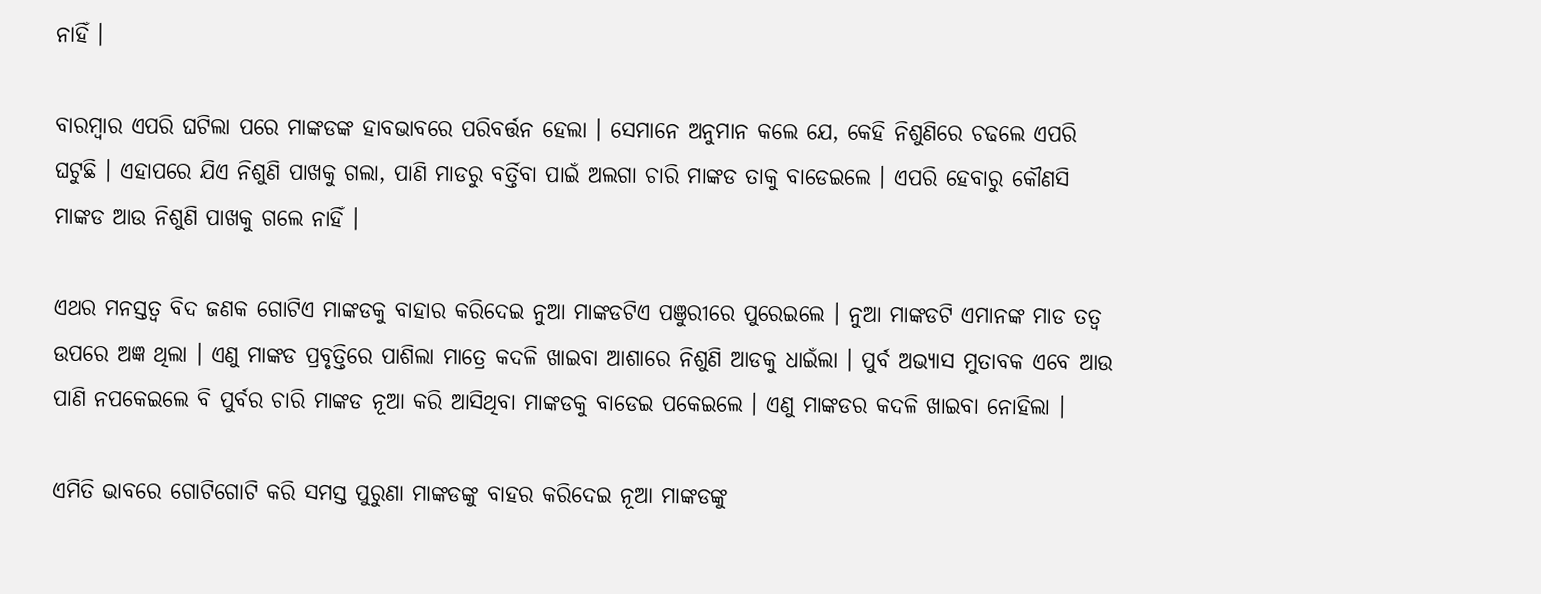ନାହିଁ ।

ବାରମ୍ବାର ଏପରି ଘଟିଲା ପରେ ମାଙ୍କଡଙ୍କ ହାବଭାବରେ ପରିବର୍ତ୍ତନ ହେଲା । ସେମାନେ ଅନୁମାନ କଲେ ଯେ, କେହି ନିଶୁଣିରେ ଚଢଲେ ଏପରି ଘଟୁଛି । ଏହାପରେ ଯିଏ ନିଶୁଣି ପାଖକୁ ଗଲା, ପାଣି ମାଡରୁ ବର୍ତ୍ତିବା ପାଇଁ ଅଲଗା ଚାରି ମାଙ୍କଡ ତାକୁ ବାଡେଇଲେ । ଏପରି ହେବାରୁ କୌଣସି ମାଙ୍କଡ ଆଉ ନିଶୁଣି ପାଖକୁ ଗଲେ ନାହିଁ ।

ଏଥର ମନସ୍ତତ୍ୱ ବିଦ ଜଣକ ଗୋଟିଏ ମାଙ୍କଡକୁ ବାହାର କରିଦେଇ ନୁଆ ମାଙ୍କଡଟିଏ ପଞୁରୀରେ ପୁରେଇଲେ । ନୁଆ ମାଙ୍କଡଟି ଏମାନଙ୍କ ମାଡ ତତ୍ୱ ଉପରେ ଅଜ୍ଞ ଥିଲା । ଏଣୁ ମାଙ୍କଡ ପ୍ରବୃତ୍ତିରେ ପାଶିଲା ମାତ୍ରେ କଦଳି ଖାଇବା ଆଶାରେ ନିଶୁଣି ଆଡକୁ ଧାଇଁଲା । ପୁର୍ବ ଅଭ୍ୟାସ ମୁତାବକ ଏବେ ଆଉ ପାଣି ନପକେଇଲେ ବି ପୁର୍ବର ଚାରି ମାଙ୍କଡ ନୂଆ କରି ଆସିଥିବା ମାଙ୍କଡକୁ ବାଡେଇ ପକେଇଲେ । ଏଣୁ ମାଙ୍କଡର କଦଳି ଖାଇବା ନୋହିଲା ।

ଏମିତି ଭାବରେ ଗୋଟିଗୋଟି କରି ସମସ୍ତ ପୁରୁଣା ମାଙ୍କଡଙ୍କୁ ବାହର କରିଦେଇ ନୂଆ ମାଙ୍କଡଙ୍କୁ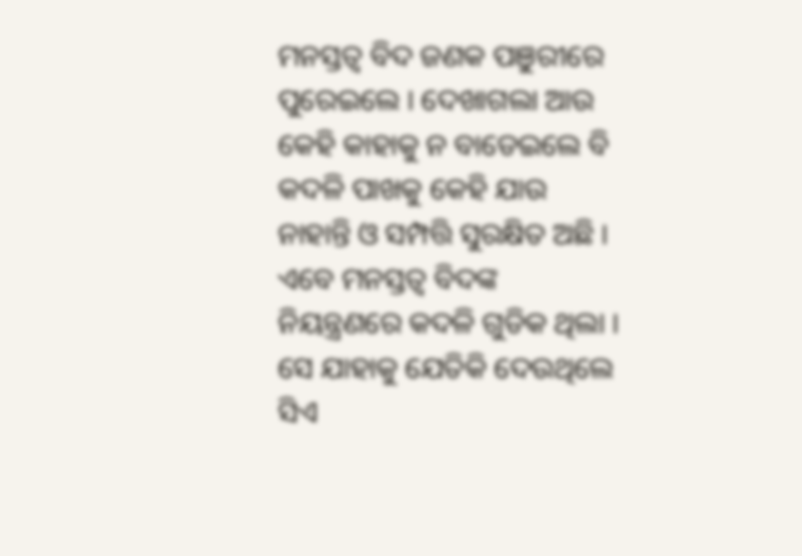ମନସ୍ତତ୍ୱ ବିଦ ଜଣକ ପଞୁରୀରେ ପୁରେଇଲେ । ଦେଖାଗଲା ଆଉ କେହି କାହାକୁ ନ ବାଡେଇଲେ ବି କଦଳି ପାଖକୁ କେହି ଯାଉ ନାହାନ୍ତି ଓ ସମ୍ପତ୍ତି ସୁରକ୍ଷିତ ଅଛି । ଏବେ ମନସ୍ତତ୍ୱ ବିଦଙ୍କ ନିୟନ୍ତ୍ରଣରେ କଦଳି ଗୁଡିକ ଥିଲା । ସେ ଯାହାକୁ ଯେତିକି ଦେଉଥିଲେ ସିଏ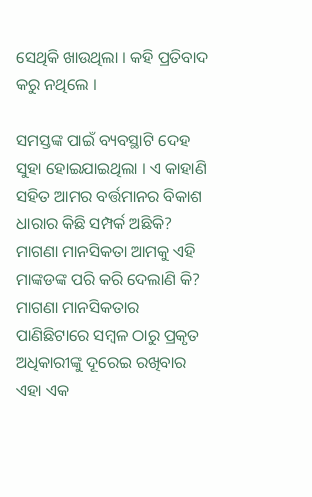ସେଥିକି ଖାଉଥିଲା । କହି ପ୍ରତିବାଦ କରୁ ନଥିଲେ ।

ସମସ୍ତଙ୍କ ପାଇଁ ବ୍ୟବସ୍ଥାଟି ଦେହ ସୁହା ହୋଇଯାଇଥିଲା । ଏ କାହାଣି ସହିତ ଆମର ବର୍ତ୍ତମାନର ବିକାଶ ଧାରାର କିଛି ସମ୍ପର୍କ ଅଛିକି? ମାଗଣା ମାନସିକତା ଆମକୁ ଏହି ମାଙ୍କଡଙ୍କ ପରି କରି ଦେଲାଣି କି? ମାଗଣା ମାନସିକତାର ପାଣିଛିଟାରେ ସମ୍ବଳ ଠାରୁ ପ୍ରକୃତ ଅଧିକାରୀଙ୍କୁ ଦୂରେଇ ରଖିବାର ଏହା ଏକ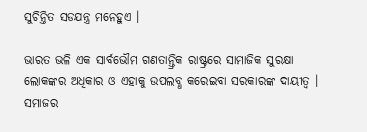ସୁଚିନ୍ତିତ ସଡଯନ୍ତ୍ର ମନେହୁଏ ।

ଭାରତ ଭଳି ଏକ ସାର୍ବଭୌମ ଗଣତାନ୍ତ୍ରିକ ରାଷ୍ଟ୍ରରେ ସାମାଜିକ ସୁରକ୍ଷା ଲୋକଙ୍କର ଅଧିକାର ଓ ଏହାକୁ ଉପଲବ୍ଧ କରେଇବା ସରକାରଙ୍କ ଦାୟୀତ୍ୱ । ସମାଜର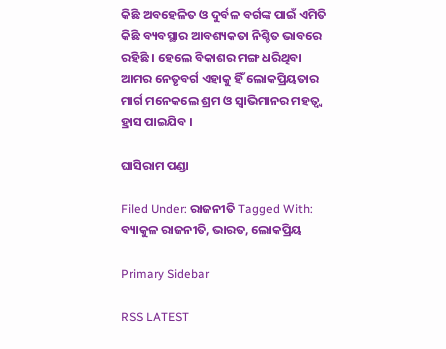କିଛି ଅବହେଳିତ ଓ ଦୁର୍ବଳ ବର୍ଗଙ୍କ ପାଇଁ ଏମିତି କିଛି ବ୍ୟବସ୍ଥାର ଆବଶ୍ୟକତା ନିଶ୍ଚିତ ଭାବରେ ରହିଛି । ହେଲେ ବିକାଶର ମଙ୍ଗ ଧରିଥିବା ଆମର ନେତୃବର୍ଗ ଏହାକୁ ହିଁ ଲୋକପ୍ରିୟତାର ମାର୍ଗ ମନେକଲେ ଶ୍ରମ ଓ ସ୍ୱାଭିମାନର ମହତ୍ୱ୍ୱ ହ୍ରାସ ପାଇଯିବ ।

ଘାସିରାମ ପଣ୍ଡା

Filed Under: ରାଜନୀତି Tagged With: ବ୍ୟାକୁଳ ରାଜନୀତି, ଭାରତ, ଲୋକପ୍ରିୟ

Primary Sidebar

RSS LATEST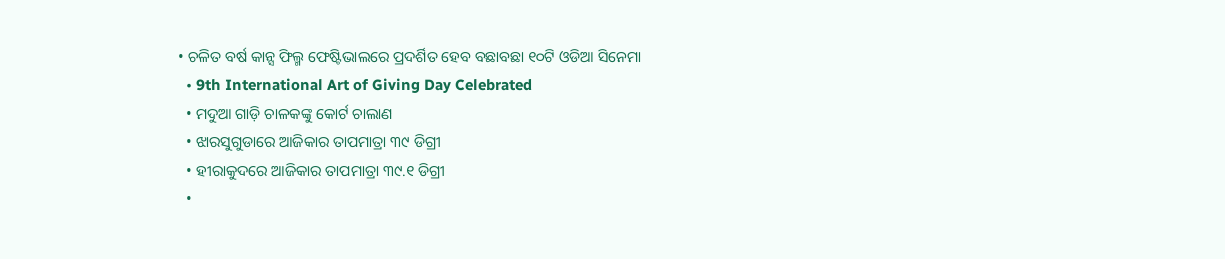• ଚଳିତ ବର୍ଷ କାନ୍ସ ଫିଲ୍ମ ଫେଷ୍ଟିଭାଲରେ ପ୍ରଦର୍ଶିତ ହେବ ବଛାବଛା ୧୦ଟି ଓଡିଆ ସିନେମା
  • 9th International Art of Giving Day Celebrated
  • ମଦୁଆ ଗାଡ଼ି ଚାଳକଙ୍କୁ କୋର୍ଟ ଚାଲାଣ
  • ଝାରସୁଗୁଡାରେ ଆଜିକାର ତାପମାତ୍ରା ୩୯ ଡିଗ୍ରୀ
  • ହୀରାକୁଦରେ ଆଜିକାର ତାପମାତ୍ରା ୩୯.୧ ଡିଗ୍ରୀ
  •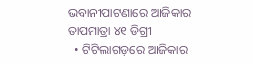ଭବାନୀପାଟଣାରେ ଆଜିକାର ତାପମାତ୍ରା ୪୧ ଡିଗ୍ରୀ
  • ଟିଟିଲାଗଡ଼ରେ ଆଜିକାର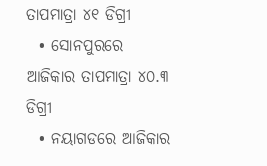ତାପମାତ୍ରା ୪୧ ଡିଗ୍ରୀ
  • ସୋନପୁରରେ ଆଜିକାର ତାପମାତ୍ରା ୪୦.୩ ଡିଗ୍ରୀ
  • ନୟାଗଡରେ ଆଜିକାର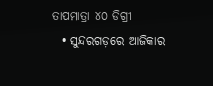ତାପମାତ୍ରା ୪୦ ଡିଗ୍ରୀ
  • ସୁନ୍ଦରଗଡ଼ରେ ଆଜିକାର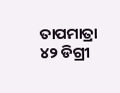ତାପମାତ୍ରା ୪୨ ଡିଗ୍ରୀ